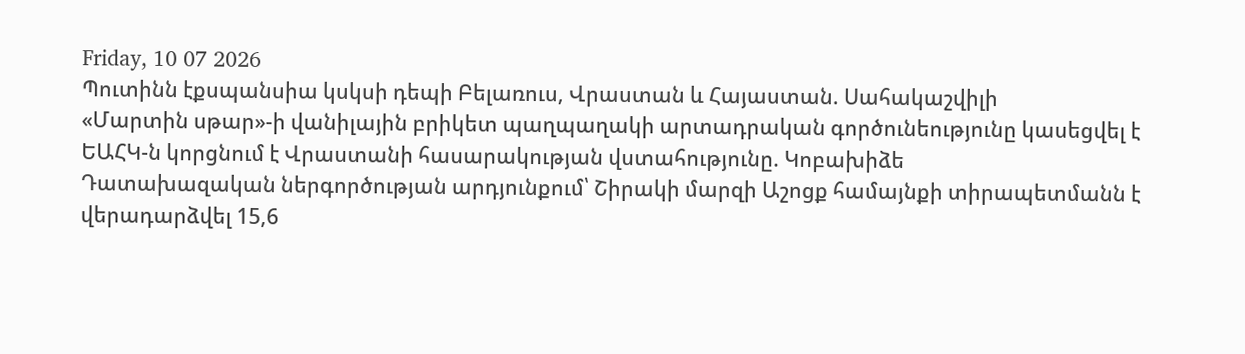Friday, 10 07 2026
Պուտինն էքսպանսիա կսկսի դեպի Բելառուս, Վրաստան և Հայաստան. Սահակաշվիլի
«Մարտին սթար»-ի վանիլային բրիկետ պաղպաղակի արտադրական գործունեությունը կասեցվել է
ԵԱՀԿ-ն կորցնում է Վրաստանի հասարակության վստահությունը. Կոբախիձե
Դատախազական ներգործության արդյունքում՝ Շիրակի մարզի Աշոցք համայնքի տիրապետմանն է վերադարձվել 15,6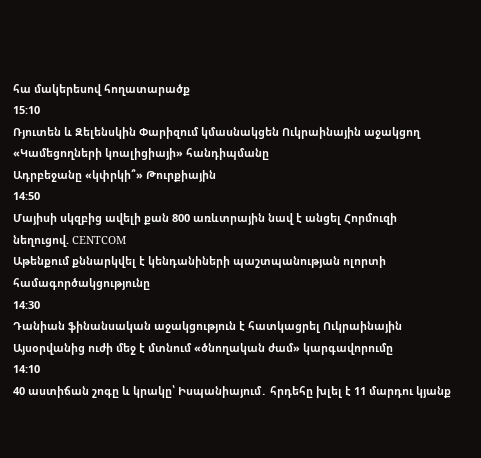հա մակերեսով հողատարածք
15:10
Ռյուտեն և Զելենսկին Փարիզում կմասնակցեն Ուկրաինային աջակցող «Կամեցողների կոալիցիայի» հանդիպմանը
Ադրբեջանը «կփրկի՞» Թուրքիային
14:50
Մայիսի սկզբից ավելի քան 800 առևտրային նավ է անցել Հորմուզի նեղուցով. CENTCOM
Աթենքում քննարկվել է կենդանիների պաշտպանության ոլորտի համագործակցությունը
14:30
Դանիան ֆինանսական աջակցություն է հատկացրել Ուկրաինային
Այսօրվանից ուժի մեջ է մտնում «ծնողական ժամ» կարգավորումը
14:10
40 աստիճան շոգը և կրակը՝ Իսպանիայում․ հրդեհը խլել է 11 մարդու կյանք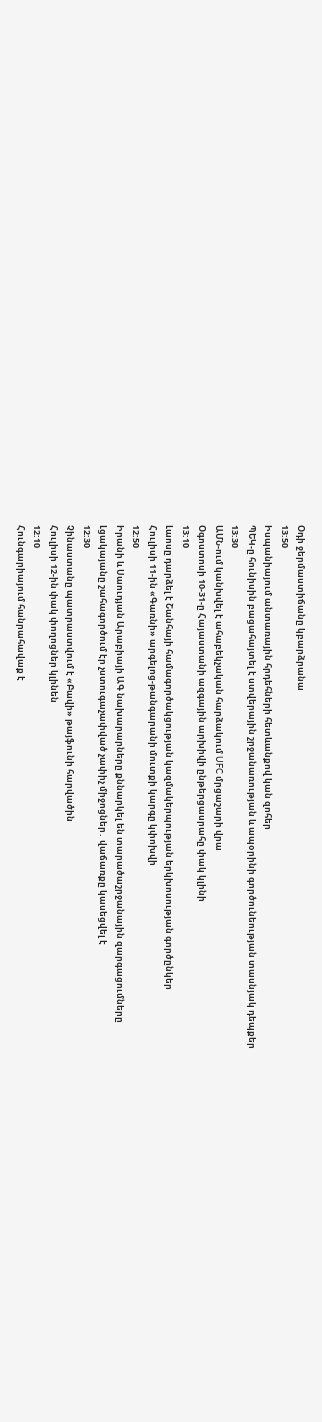Օդի ջերմաստիճանը կբարձրանա
13:50
Իսպանիայում անտառային հրդեհների հետևանքով կան զոհեր
ՊԵԿ-ը հունիսին բացահայտել է ստվերային շրջանառության և ապօրինի գործունեության տասնյակ դեպքեր
13:30
ԱՄՆ-ում կանխվել է ահաբեկչական հարձակում UFC մրցաշարի վրա
Օգոստոսի 10-31-ը Հայաստանի ազգային արխիվի ընթերցասրահը փակ կլինի
13:10
Լաոսը դարձել է Շանհայի համագործակցության կազմակերպության երկխոսության գործընկեր
Հուլիսի 11-ին «Գառնի» արգելոց-թանգարանի մուտքի կարգը կփոխվի
12:50
Իրանի և Սաուդյան Արաբիայի ԱԳ նախարարները քննարկել են տարածաշրջանային զարգացումները
Լցակայանը շահագործում էր չստուգաչափված չափիչ միջոցներ․ վաճառքը կասեցվել է
12:30
Չինաստանը պատրաստվում է «Բավի» թայֆունի հարվածին
Հուլիսի 12-ին փակ փողոցներ կլինեն
12:10
Հունգարիայում հանրահավաք է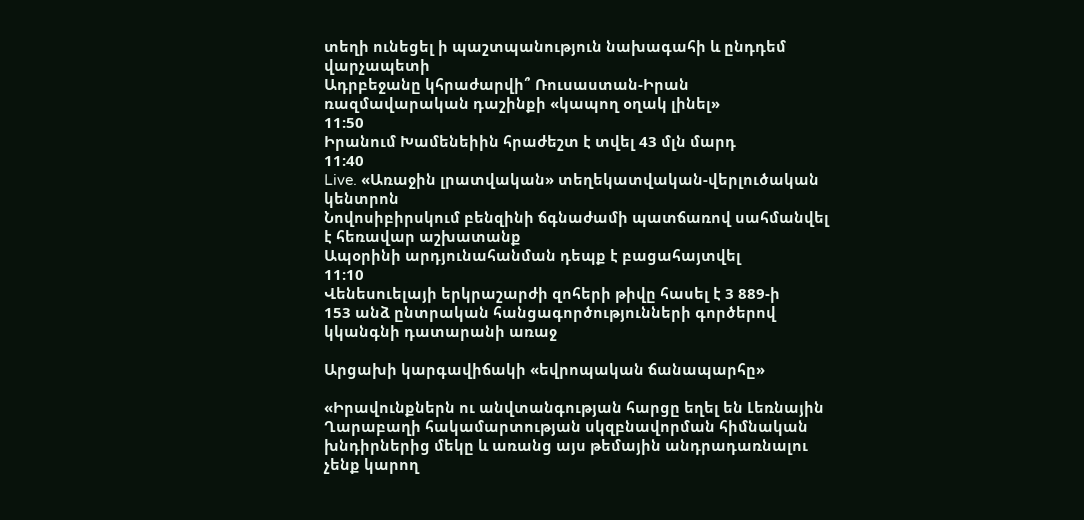տեղի ունեցել ի պաշտպանություն նախագահի և ընդդեմ վարչապետի
Ադրբեջանը կհրաժարվի՞ Ռուսաստան-Իրան ռազմավարական դաշինքի «կապող օղակ լինել»
11:50
Իրանում Խամենեիին հրաժեշտ է տվել 43 մլն մարդ
11:40
Live. «Առաջին լրատվական» տեղեկատվական-վերլուծական կենտրոն
Նովոսիբիրսկում բենզինի ճգնաժամի պատճառով սահմանվել է հեռավար աշխատանք
Ապօրինի արդյունահանման դեպք է բացահայտվել
11:10
Վենեսուելայի երկրաշարժի զոհերի թիվը հասել է 3 889-ի
153 անձ ընտրական հանցագործությունների գործերով կկանգնի դատարանի առաջ

Արցախի կարգավիճակի «եվրոպական ճանապարհը»

«Իրավունքներն ու անվտանգության հարցը եղել են Լեռնային Ղարաբաղի հակամարտության սկզբնավորման հիմնական խնդիրներից մեկը և առանց այս թեմային անդրադառնալու չենք կարող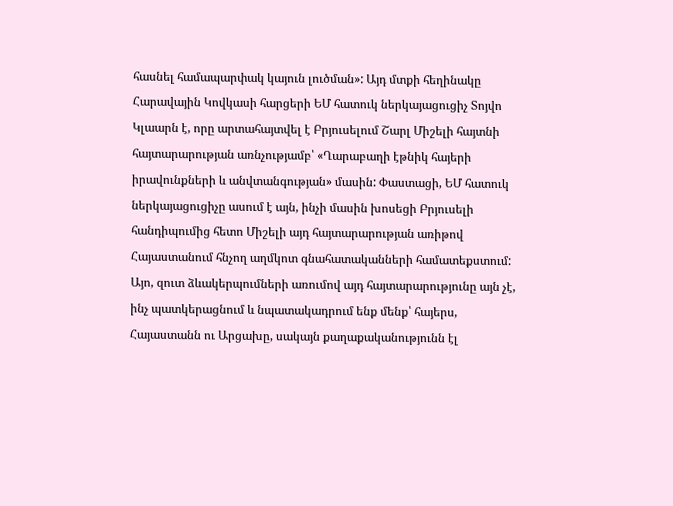հասնել համապարփակ կայուն լուծման»: Այդ մտքի հեղինակը Հարավային Կովկասի հարցերի ԵՄ հատուկ ներկայացուցիչ Տոյվո Կլաարն է, որը արտահայտվել է Բրյուսելում Շարլ Միշելի հայտնի հայտարարության առնչությամբ՝ «Ղարաբաղի էթնիկ հայերի իրավունքների և անվտանգության» մասին: Փաստացի, ԵՄ հատուկ ներկայացուցիչը ասում է այն, ինչի մասին խոսեցի Բրյուսելի հանդիպումից հետո Միշելի այդ հայտարարության առիթով Հայաստանում հնչող աղմկոտ գնահատականների համատեքստում: Այո, զուտ ձևակերպումների առումով այդ հայտարարությունը այն չէ, ինչ պատկերացնում և նպատակադրում ենք մենք՝ հայերս, Հայաստանն ու Արցախը, սակայն քաղաքականությունն էլ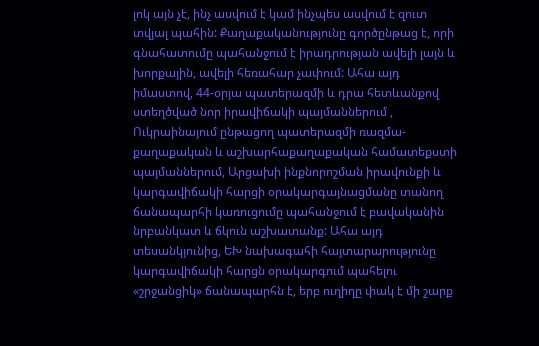լոկ այն չէ, ինչ ասվում է կամ ինչպես ասվում է զուտ տվյալ պահին: Քաղաքականությունը գործընթաց է, որի գնահատումը պահանջում է իրադրության ավելի լայն և խորքային, ավելի հեռահար չափում: Ահա այդ իմաստով, 44-օրյա պատերազմի և դրա հետևանքով ստեղծված նոր իրավիճակի պայմաններում , Ուկրաինայում ընթացող պատերազմի ռազմա-քաղաքական և աշխարհաքաղաքական համատեքստի պայմաններում, Արցախի ինքնորոշման իրավունքի և կարգավիճակի հարցի օրակարգայնացմանը տանող ճանապարհի կառուցումը պահանջում է բավականին նրբանկատ և ճկուն աշխատանք: Ահա այդ տեսանկյունից, ԵԽ նախագահի հայտարարությունը կարգավիճակի հարցն օրակարգում պահելու «շրջանցիկ» ճանապարհն է, երբ ուղիղը փակ է մի շարք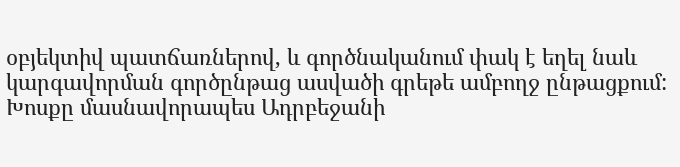օբյեկտիվ պատճառներով, և գործնականում փակ է եղել նաև կարգավորման գործընթաց ասվածի գրեթե ամբողջ ընթացքում: Խոսքը մասնավորապես Ադրբեջանի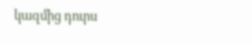կազմից դուրս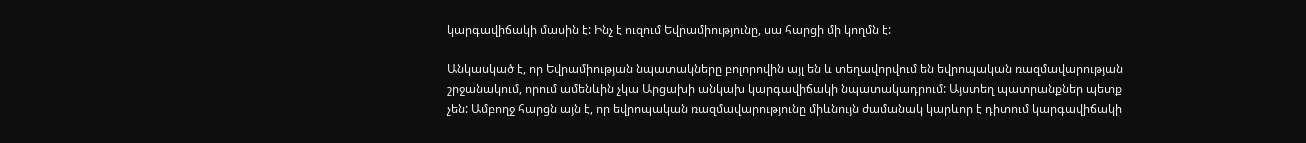կարգավիճակի մասին է: Ինչ է ուզում Եվրամիությունը, սա հարցի մի կողմն է:

Անկասկած է, որ Եվրամիության նպատակները բոլորովին այլ են և տեղավորվում են եվրոպական ռազմավարության շրջանակում, որում ամենևին չկա Արցախի անկախ կարգավիճակի նպատակադրում: Այստեղ պատրանքներ պետք չեն: Ամբողջ հարցն այն է, որ եվրոպական ռազմավարությունը միևնույն ժամանակ կարևոր է դիտում կարգավիճակի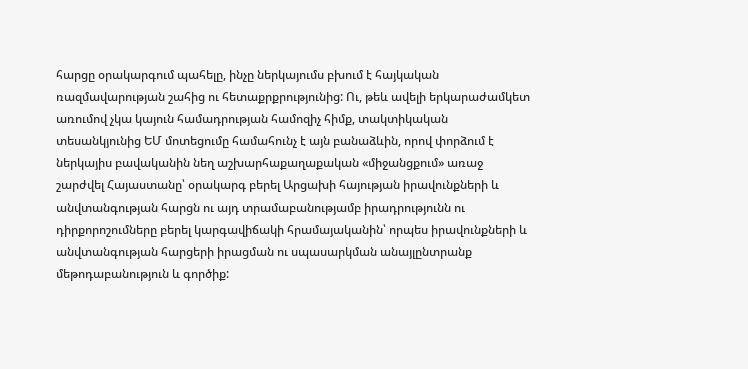հարցը օրակարգում պահելը, ինչը ներկայումս բխում է հայկական ռազմավարության շահից ու հետաքրքրությունից: Ու, թեև ավելի երկարաժամկետ առումով չկա կայուն համադրության համոզիչ հիմք, տակտիկական տեսանկյունից ԵՄ մոտեցումը համահունչ է այն բանաձևին, որով փորձում է ներկայիս բավականին նեղ աշխարհաքաղաքական «միջանցքում» առաջ շարժվել Հայաստանը՝ օրակարգ բերել Արցախի հայության իրավունքների և անվտանգության հարցն ու այդ տրամաբանությամբ իրադրությունն ու դիրքորոշումները բերել կարգավիճակի հրամայականին՝ որպես իրավունքների և անվտանգության հարցերի իրացման ու սպասարկման անայլընտրանք մեթոդաբանություն և գործիք: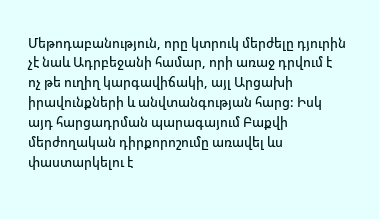Մեթոդաբանություն, որը կտրուկ մերժելը դյուրին չէ նաև Ադրբեջանի համար, որի առաջ դրվում է ոչ թե ուղիղ կարգավիճակի, այլ Արցախի իրավունքների և անվտանգության հարց: Իսկ այդ հարցադրման պարագայում Բաքվի  մերժողական դիրքորոշումը առավել ևս փաստարկելու է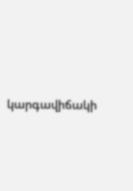կարգավիճակի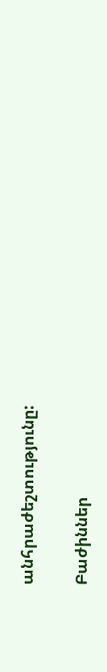անհրաժեշտությունը:

Բաժիններ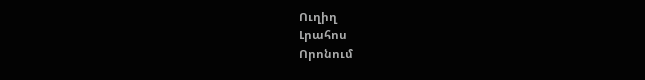Ուղիղ
Լրահոս
Որոնում